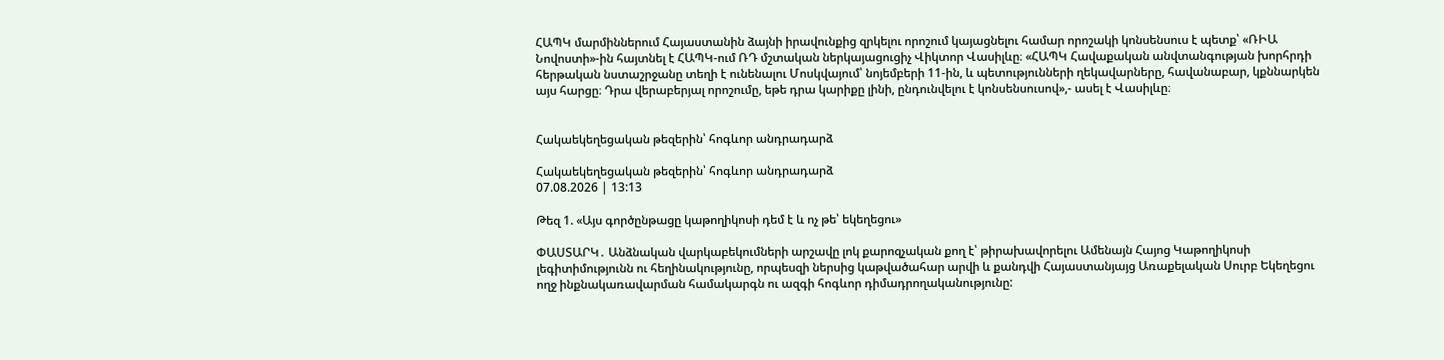ՀԱՊԿ մարմիններում Հայաստանին ձայնի իրավունքից զրկելու որոշում կայացնելու համար որոշակի կոնսենսուս է պետք՝ «ՌԻԱ Նովոստի»-ին հայտնել է ՀԱՊԿ-ում ՌԴ մշտական ներկայացուցիչ Վիկտոր Վասիլևը։ «ՀԱՊԿ Հավաքական անվտանգության խորհրդի հերթական նստաշրջանը տեղի է ունենալու Մոսկվայում՝ նոյեմբերի 11-ին, և պետությունների ղեկավարները, հավանաբար, կքննարկեն այս հարցը։ Դրա վերաբերյալ որոշումը, եթե դրա կարիքը լինի, ընդունվելու է կոնսենսուսով»,- ասել է Վասիլևը։


Հակաեկեղեցական թեզերին՝ հոգևոր անդրադարձ

Հակաեկեղեցական թեզերին՝ հոգևոր անդրադարձ
07.08.2026 | 13:13

Թեզ 1. «Այս գործընթացը կաթողիկոսի դեմ է և ոչ թե՝ եկեղեցու»

ՓԱՍՏԱՐԿ․ Անձնական վարկաբեկումների արշավը լոկ քարոզչական քող է՝ թիրախավորելու Ամենայն Հայոց Կաթողիկոսի լեգիտիմությունն ու հեղինակությունը, որպեսզի ներսից կաթվածահար արվի և քանդվի Հայաստանյայց Առաքելական Սուրբ Եկեղեցու ողջ ինքնակառավարման համակարգն ու ազգի հոգևոր դիմադրողականությունը: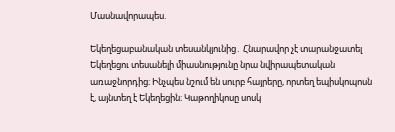Մասնավորապես.

Եկեղեցաբանական տեսանկյունից․ Հնարավոր չէ տարանջատել Եկեղեցու տեսանելի միասնությունը նրա նվիրապետական առաջնորդից։ Ինչպես նշում են սուրբ հայրերը, որտեղ եպիսկոպոսն է, այնտեղ է Եկեղեցին։ Կաթողիկոսը սոսկ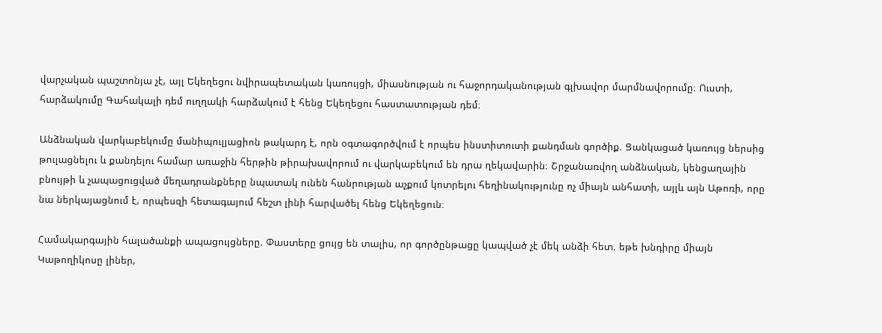վարչական պաշտոնյա չէ, այլ Եկեղեցու նվիրապետական կառույցի, միասնության ու հաջորդականության գլխավոր մարմնավորումը։ Ուստի, հարձակումը Գահակալի դեմ ուղղակի հարձակում է հենց Եկեղեցու հաստատության դեմ։

Անձնական վարկաբեկումը մանիպուլյացիոն թակարդ է, որն օգտագործվում է որպես ինստիտուտի քանդման գործիք. Ցանկացած կառույց ներսից թուլացնելու և քանդելու համար առաջին հերթին թիրախավորում ու վարկաբեկում են դրա ղեկավարին։ Շրջանառվող անձնական, կենցաղային բնույթի և չապացուցված մեղադրանքները նպատակ ունեն հանրության աչքում կոտրելու հեղինակությունը ոչ միայն անհատի, այլև այն Աթոռի, որը նա ներկայացնում է, որպեսզի հետագայում հեշտ լինի հարվածել հենց Եկեղեցուն։

Համակարգային հալածանքի ապացույցները. Փաստերը ցույց են տալիս, որ գործընթացը կապված չէ մեկ անձի հետ. եթե խնդիրը միայն Կաթողիկոսը լիներ,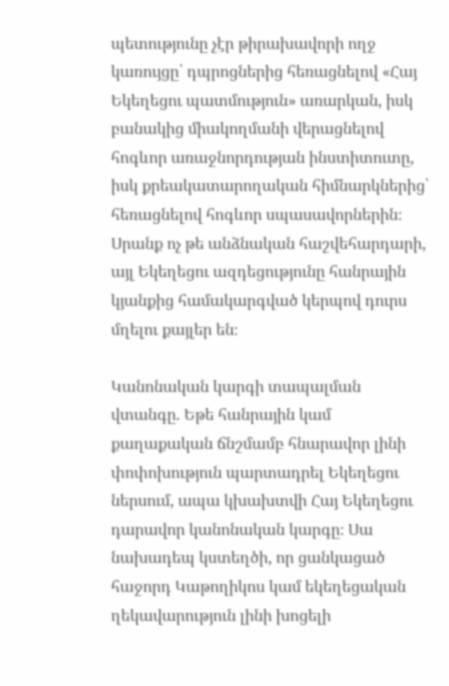պետությունը չէր թիրախավորի ողջ կառույցը՝ դպրոցներից հեռացնելով «Հայ Եկեղեցու պատմություն» առարկան, իսկ բանակից միակողմանի վերացնելով հոգևոր առաջնորդության ինստիտուտը, իսկ քրեակատարողական հիմնարկներից՝ հեռացնելով հոգևոր սպասավորներին։ Սրանք ոչ թե անձնական հաշվեհարդարի, այլ Եկեղեցու ազդեցությունը հանրային կյանքից համակարգված կերպով դուրս մղելու քայլեր են։

Կանոնական կարգի տապալման վտանգը. Եթե հանրային կամ քաղաքական ճնշմամբ հնարավոր լինի փոփոխություն պարտադրել Եկեղեցու ներսում, ապա կխախտվի Հայ Եկեղեցու դարավոր կանոնական կարգը։ Սա նախադեպ կստեղծի, որ ցանկացած հաջորդ Կաթողիկոս կամ եկեղեցական ղեկավարություն լինի խոցելի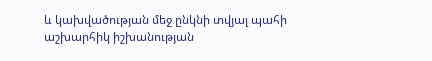և կախվածության մեջ ընկնի տվյալ պահի աշխարհիկ իշխանության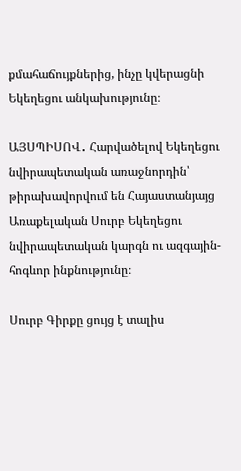քմահաճույքներից, ինչը կվերացնի Եկեղեցու անկախությունը։

ԱՅՍՊԻՍՈՎ․ Հարվածելով Եկեղեցու նվիրապետական առաջնորդին՝ թիրախավորվում են Հայաստանյայց Առաքելական Սուրբ Եկեղեցու նվիրապետական կարգն ու ազգային-հոգևոր ինքնությունը։

Սուրբ Գիրքը ցույց է տալիս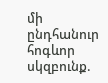մի ընդհանուր հոգևոր սկզբունք.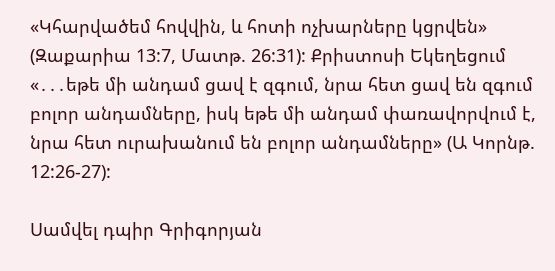«Կհարվածեմ հովվին, և հոտի ոչխարները կցրվեն» (Զաքարիա 13:7, Մատթ. 26:31): Քրիստոսի Եկեղեցում «․․․եթե մի անդամ ցավ է զգում, նրա հետ ցավ են զգում բոլոր անդամները, իսկ եթե մի անդամ փառավորվում է, նրա հետ ուրախանում են բոլոր անդամները» (Ա Կորնթ. 12:26-27):

Սամվել դպիր Գրիգորյան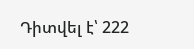Դիտվել է՝ 222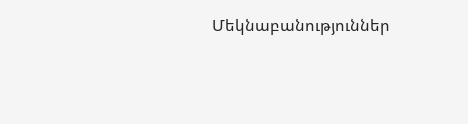Մեկնաբանություններ